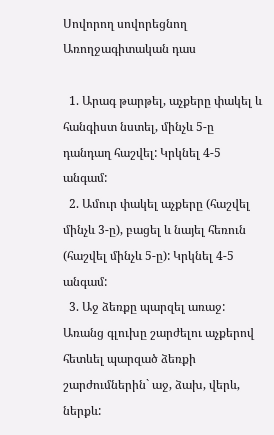Սովորող սովորեցնող Առողջագիտական դաս

  1. Արագ թարթել, աչքերը փակել և հանգիստ նստել, մինչև 5-ը դանդաղ հաշվել: Կրկնել 4-5 անգամ:
  2. Ամուր փակել աչքերը (հաշվել մինչև 3-ը), բացել և նայել հեռուն (հաշվել մինչև 5-ը): Կրկնել 4-5 անգամ:
  3. Աջ ձեռքը պարզել առաջ: Առանց գլուխը շարժելու աչքերով հետևել պարզած ձեռքի շարժումներին` աջ, ձախ, վերև, ներքև: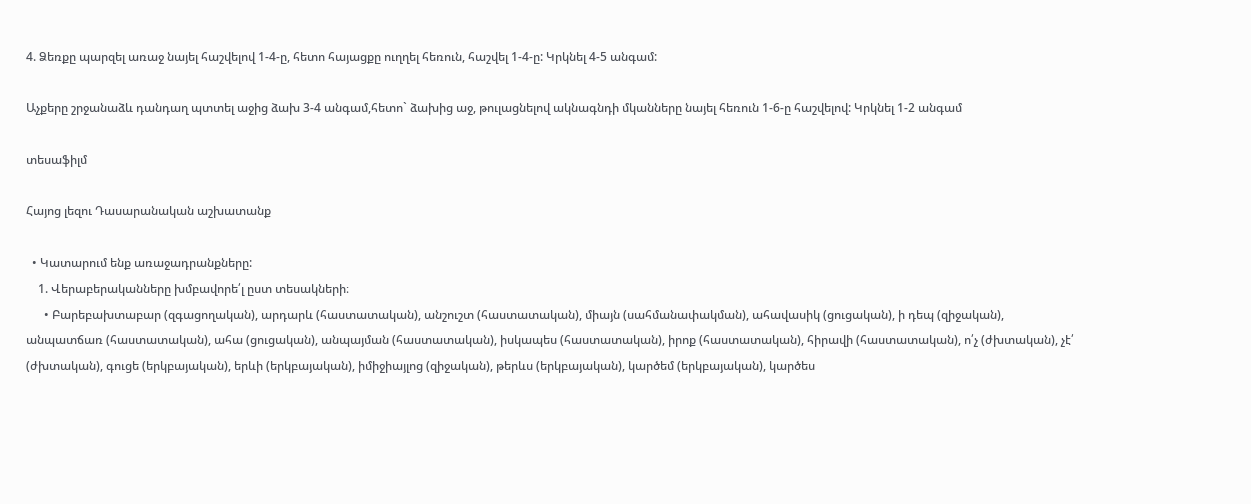4. Ձեռքը պարզել առաջ նայել հաշվելով 1-4-ը, հետո հայացքը ուղղել հեռուն, հաշվել 1-4-ը: Կրկնել 4-5 անգամ:

Աչքերը շրջանաձև դանդաղ պտտել աջից ձախ 3-4 անգամ,հետո` ձախից աջ, թուլացնելով ակնագնդի մկանները նայել հեռուն 1-6-ը հաշվելով: Կրկնել 1-2 անգամ

տեսաֆիլմ

Հայոց լեզու Դասարանական աշխատանք

  • Կատարում ենք առաջադրանքները:
    1. Վերաբերականները խմբավորե՛լ ըստ տեսակների։
      • Բարեբախտաբար (զգացողական), արդարև (հաստատական), անշուշտ (հաստատական), միայն (սահմանափակման), ահավասիկ (ցուցական), ի դեպ (զիջական), անպատճառ (հաստատական), ահա (ցուցական), անպայման (հաստատական), իսկապես (հաստատական), իրոք (հաստատական), հիրավի (հաստատական), ո՛չ (ժխտական), չէ՛ (ժխտական), գուցե (երկբայական), երևի (երկբայական), իմիջիայլոց (զիջական), թերևս (երկբայական), կարծեմ (երկբայական), կարծես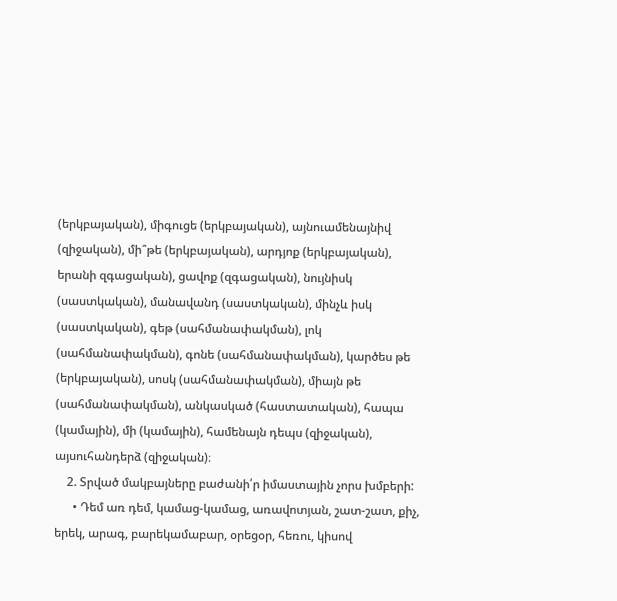(երկբայական), միգուցե (երկբայական), այնուամենայնիվ (զիջական), մի՞թե (երկբայական), արդյոք (երկբայական), երանի զգացական), ցավոք (զգացական), նույնիսկ (սաստկական), մանավանդ (սաստկական), մինչև իսկ (սաստկական), գեթ (սահմանափակման), լոկ (սահմանափակման), գոնե (սահմանափակման), կարծես թե (երկբայական), սոսկ (սահմանափակման), միայն թե (սահմանափակման), անկասկած (հաստատական), հապա (կամային), մի (կամային), համենայն դեպս (զիջական), այսուհանդերձ (զիջական)։
    2. Տրված մակբայները բաժանի՛ր իմաստային չորս խմբերի:
      • Դեմ առ դեմ, կամաց-կամաց, առավոտյան, շատ-շատ, քիչ, երեկ, արագ, բարեկամաբար, օրեցօր, հեռու, կիսով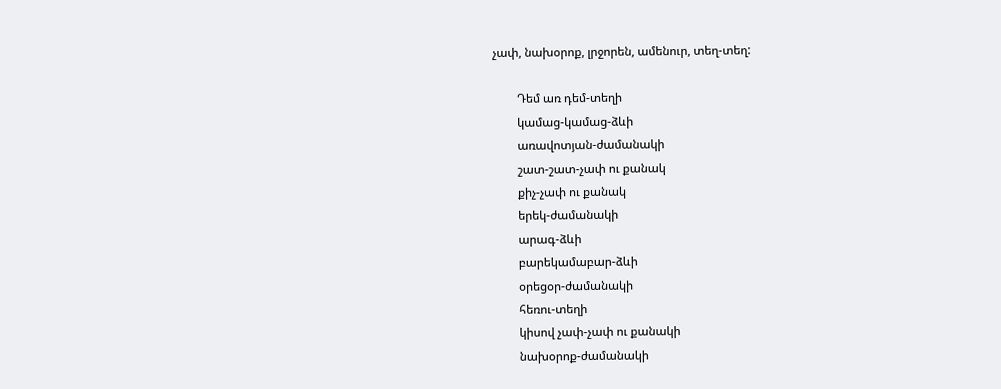չափ, նախօրոք, լրջորեն, ամենուր, տեղ-տեղ:

        Դեմ առ դեմ-տեղի
        կամաց-կամաց-ձևի
        առավոտյան-ժամանակի
        շատ-շատ-չափ ու քանակ
        քիչ-չափ ու քանակ
        երեկ-ժամանակի
        արագ-ձևի
        բարեկամաբար-ձևի
        օրեցօր-ժամանակի
        հեռու-տեղի
        կիսով չափ-չափ ու քանակի
        նախօրոք-ժամանակի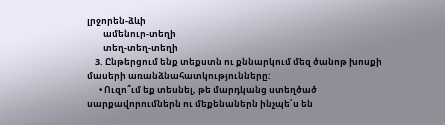լրջորեն-ձևի
        ամենուր-տեղի
        տեղ-տեղ-տեղի
    3. Ընթերցում ենք տեքստն ու քննարկում մեզ ծանոթ խոսքի մասերի առանձնահատկությունները:
      • Ուզո՞ւմ եք տեսնել, թե մարդկանց ստեղծած սարքավորումներն ու մեքենաներն ինչպե՛ս են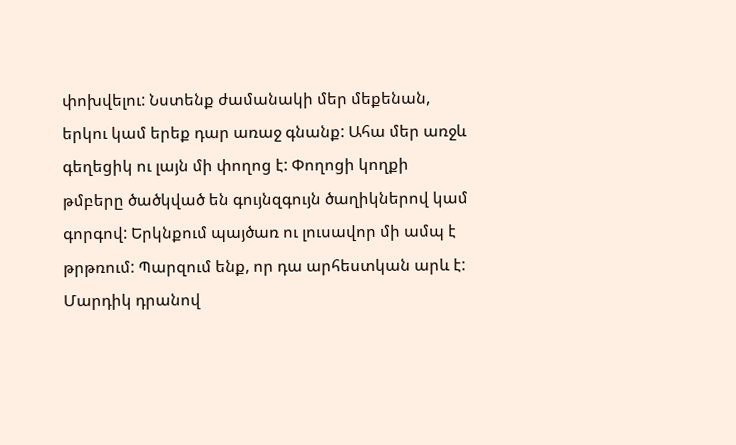փոխվելու: Նստենք ժամանակի մեր մեքենան, երկու կամ երեք դար առաջ գնանք: Ահա մեր առջև գեղեցիկ ու լայն մի փողոց է: Փողոցի կողքի թմբերը ծածկված են գույնզգույն ծաղիկներով կամ գորգով: Երկնքում պայծառ ու լուսավոր մի ամպ է թրթռում: Պարզում ենք, որ դա արհեստկան արև է: Մարդիկ դրանով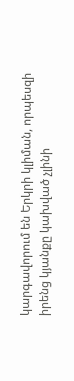կարգավորում են Երկրի կլիման, որպեսզի իրենց կյանքը կախված չլինի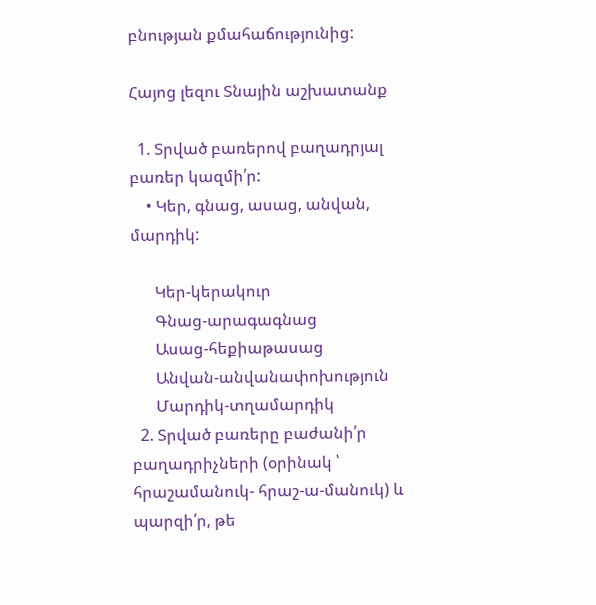բնության քմահաճությունից:

Հայոց լեզու Տնային աշխատանք

  1. Տրված բառերով բաղադրյալ բառեր կազմի՛ր:
    • Կեր, գնաց, ասաց, անվան, մարդիկ:

      Կեր-կերակուր
      Գնաց-արագագնաց
      Ասաց-հեքիաթասաց
      Անվան-անվանափոխություն
      Մարդիկ-տղամարդիկ
  2. Տրված բառերը բաժանի՛ր բաղադրիչների (օրինակ ՝ հրաշամանուկ- հրաշ-ա-մանուկ) և պարզի՛ր, թե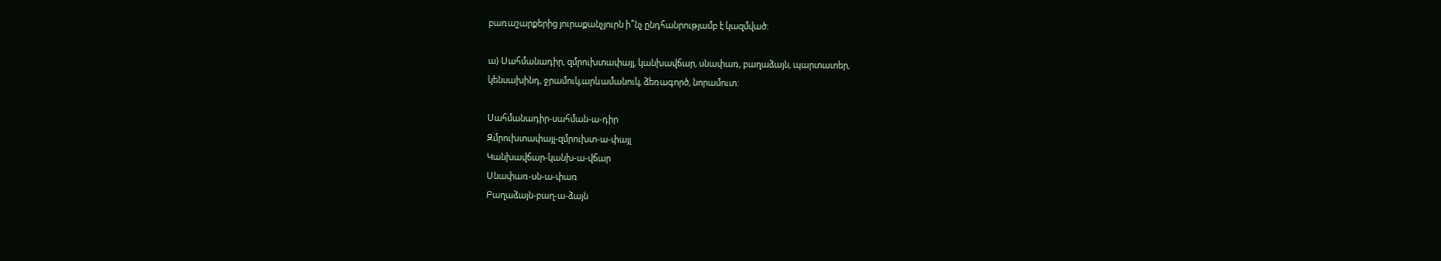բառաշարքերից յուրաքանչյուրն ի՞նչ ընդհանրությամբ է կազմված:

ա) Սահմանադիր, զմրուխտափայլ, կանխավճար, սնափառ, բաղաձայն, պարտատեր,
կենսախինդ, ջրամուկ,արևամանուկ, ձեռագործ, նորամուտ:

Սահմանադիր-սահման-ա-դիր
Զմրուխտափայլ-զմրուխտ-ա-փայլ
Կանխավճար-կանխ-ա-վճար
Սնափառ-սն-ա-փառ
Բաղաձայն-բաղ-ա-ձայն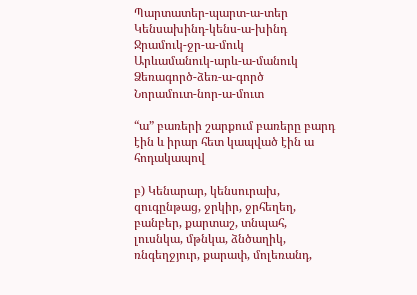Պարտատեր-պարտ-ա-տեր
Կենսախինդ-կենս-ա-խինդ
Ջրամուկ-ջր-ա-մուկ
Արևամանուկ-արև-ա-մանուկ
Ձեռագործ-ձեռ-ա-գործ
Նորամուտ-նոր-ա-մուտ

“ա” բառերի շարքում բառերը բարդ էին և իրար հետ կապված էին ա հոդակապով

բ) Կենարար, կենսուրախ, զուգընթաց, ջրկիր, ջրհեղեղ, բանբեր, քարտաշ, տնպահ,
լուսնկա, մթնկա, ձնծաղիկ, ռնգեղջյուր, քարափ, մոլեռանդ,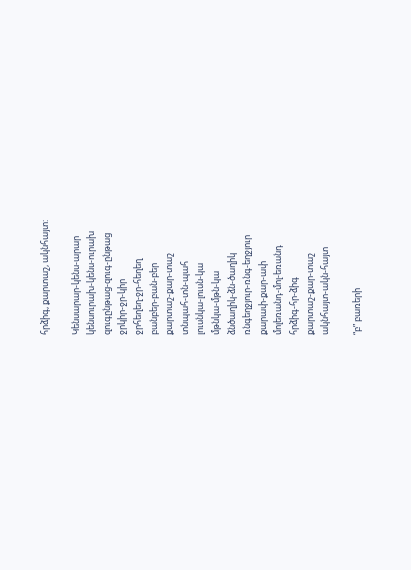հրձիգ, քարտաշ, ակնհայտ:

Կենսարար-կենս-արար
կենսուրախ-կենս-ուրախ
զուգընթաց-զուգ-ընթաց
ջրկիր-ջր-կիր
ջրհեղեղ-ջր-հեղեղ
բանբեր-բան-բեր
քարտաշ-քար-տաշ
տնպահ-տն-պահ
լուսնկա-լուսն-կա
մթնկա-մթն-կա
ձնծաղիկ-ձն-ծաղիկ
ռնգեղջյուր-ռնգ-եղջյուր
քարափ-քար-ափ
մոլեռանդ-մոլ-եռանդ
հրձիգ-հր-ձիգ
քարտաշ-քար-տաշ
ակնհայտ-ակն-հայտ

“բ” բառերի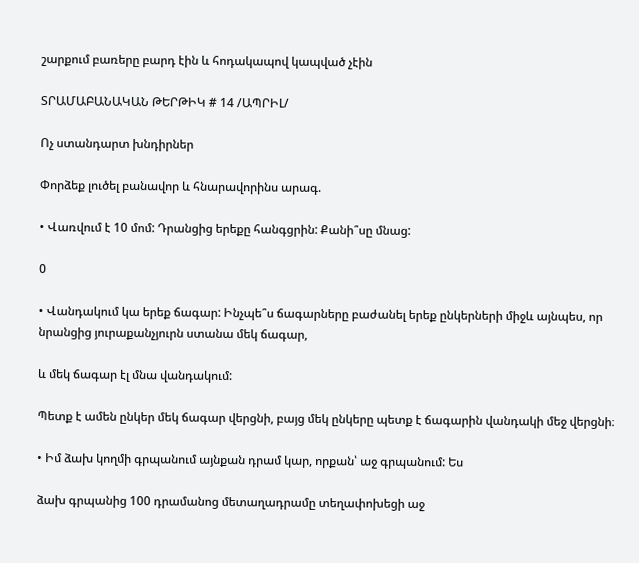շարքում բառերը բարդ էին և հոդակապով կապված չէին

ՏՐԱՄԱԲԱՆԱԿԱՆ ԹԵՐԹԻԿ # 14 /ԱՊՐԻԼ/

Ոչ ստանդարտ խնդիրներ

Փորձեք լուծել բանավոր և հնարավորինս արագ.

• Վառվում է 10 մոմ: Դրանցից երեքը հանգցրին: Քանի՞սը մնաց:

0

• Վանդակում կա երեք ճագար: Ինչպե՞ս ճագարները բաժանել երեք ընկերների միջև այնպես, որ նրանցից յուրաքանչյուրն ստանա մեկ ճագար,

և մեկ ճագար էլ մնա վանդակում:

Պետք է ամեն ընկեր մեկ ճագար վերցնի, բայց մեկ ընկերը պետք է ճագարին վանդակի մեջ վերցնի։

• Իմ ձախ կողմի գրպանում այնքան դրամ կար, որքան՝ աջ գրպանում: Ես

ձախ գրպանից 100 դրամանոց մետաղադրամը տեղափոխեցի աջ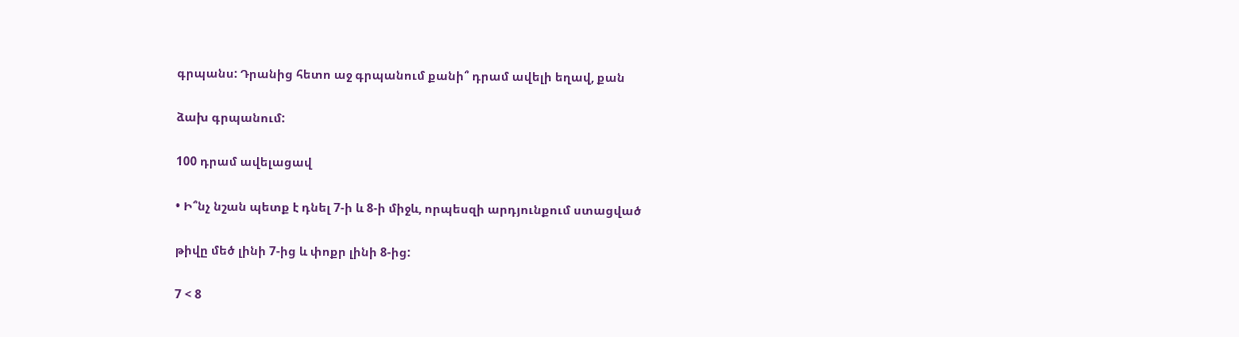գրպանս: Դրանից հետո աջ գրպանում քանի՞ դրամ ավելի եղավ, քան

ձախ գրպանում:

100 դրամ ավելացավ

• Ի՞նչ նշան պետք է դնել 7-ի և 8-ի միջև, որպեսզի արդյունքում ստացված

թիվը մեծ լինի 7-ից և փոքր լինի 8-ից:

7 < 8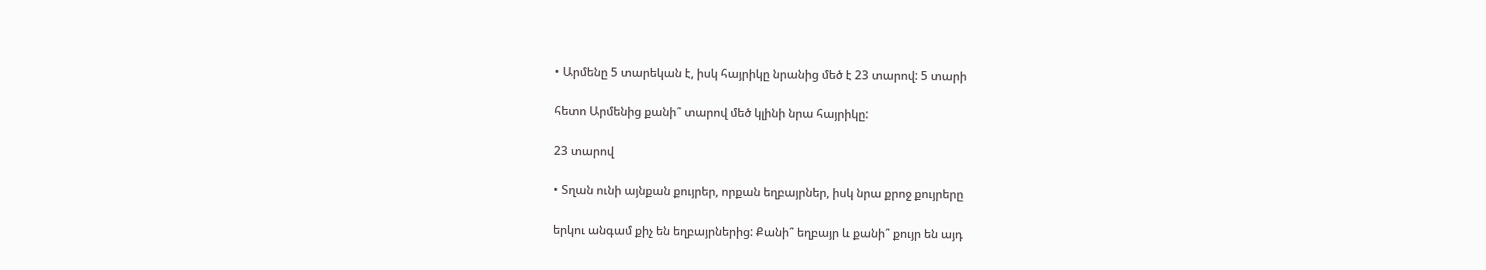• Արմենը 5 տարեկան է, իսկ հայրիկը նրանից մեծ է 23 տարով: 5 տարի

հետո Արմենից քանի՞ տարով մեծ կլինի նրա հայրիկը:

23 տարով

• Տղան ունի այնքան քույրեր, որքան եղբայրներ, իսկ նրա քրոջ քույրերը

երկու անգամ քիչ են եղբայրներից: Քանի՞ եղբայր և քանի՞ քույր են այդ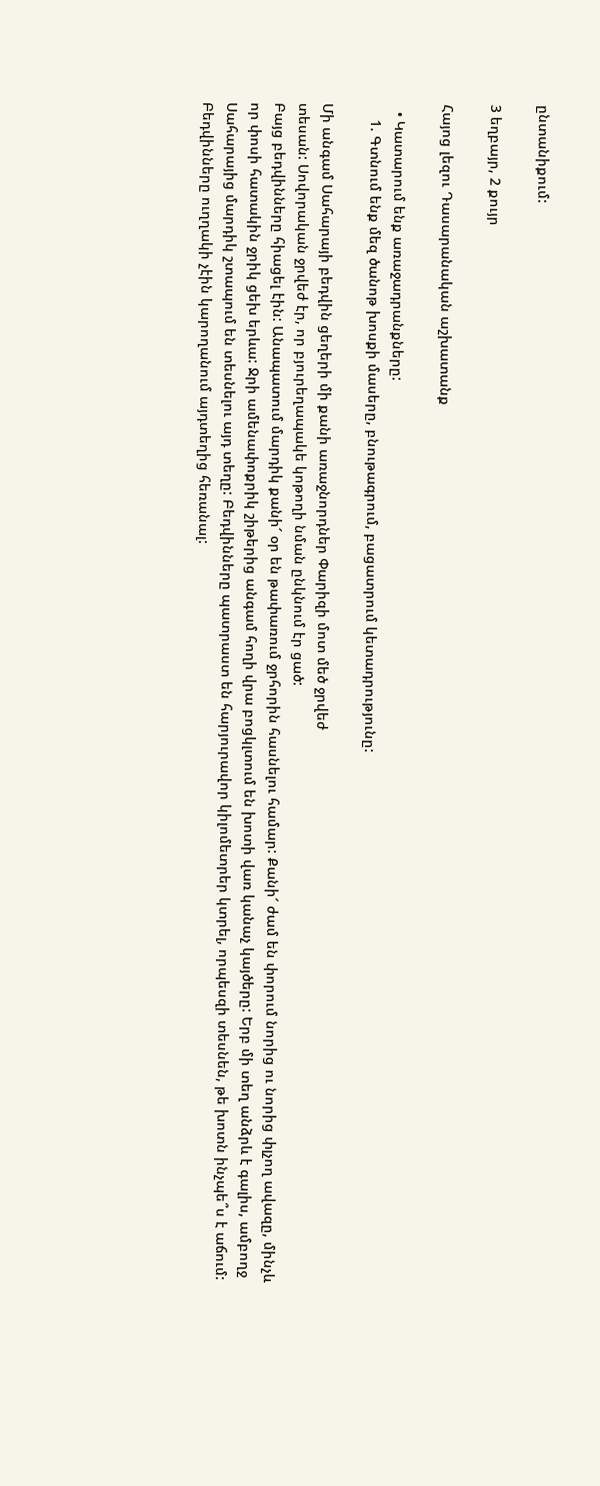ընտանիքում:

3 եղբայր, 2 քույր

Հայոց լեզու Դասարանական աշխատանք

  • Կատարում ենք առաջադրանքները:
    1. Գտնում ենք մեզ ծանոթ խոսքի մասերը, բնութագրում, բացատրում կետադրությունը:

Մի անգամ Սահարայի բեդվին ցեղերի մի քանի առաջնորդներ Փարիզի մոտ մեծ ջրվեժ
տեսան: Սովորական ջրվեժ էր, որ բյուրեղապակե կոթողի նման ընկնում էր ցած:
Բայց բեդվինները հիացել էին: Անապատում մարդիկ քանի՜ օր են թափառում ջրհորին հասնելու համար: Քանի՜ ժամ են փորում նորից ու նորից փլչող ավազը, մինչև որ փոսի հատակին ջրիկ ցեխ երևա: Ջրի ամենափոքրիկ շիթերից անգամ հողի վրա բոցկլտում են խոտի վառ կանաչ կայծերը: Երբ մի տեղ անձրև է գալիս, ամբողջ Սահարայից մարդիկ շտապում են տեսնելու այդ տեղը: Բեդվինները պատրաստ են հարյուրավոր կիլոմետրեր կտրել, որպեսզի տեսնեն, թե խոտն ինչպե՞ս է աճում:
Բեդվինները ուղղակի չէին կարողանում այդտեղից հեռանալ: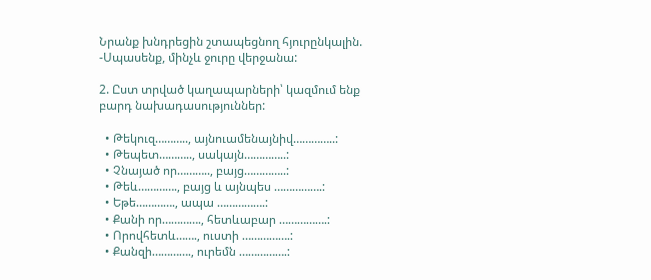Նրանք խնդրեցին շտապեցնող հյուրընկալին.
-Սպասենք, մինչև ջուրը վերջանա:

2. Ըստ տրված կաղապարների՝ կազմում ենք բարդ նախադասություններ:

  • Թեկուզ……….., այնուամենայնիվ…………..:
  • Թեպետ……….., սակայն…………..:
  • Չնայած որ……….., բայց…………..:
  • Թեև…………., բայց և այնպես …………….:
  • Եթե…………., ապա …………….:
  • Քանի որ…………., հետևաբար …………….:
  • Որովհետև……., ուստի …………….:
  • Քանզի…………., ուրեմն …………….: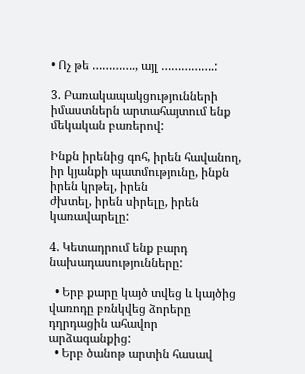• Ոչ թե …………., այլ …………….:

3. Բառակապակցությունների իմաստներն արտահայտում ենք մեկական բառերով:

Ինքն իրենից գոհ, իրեն հավանող, իր կյանքի պատմությունը, ինքն իրեն կրթել, իրեն
ժխտել, իրեն սիրելը, իրեն կառավարելը:

4. Կետադրում ենք բարդ նախադասությունները:

  • Երբ քարը կայծ տվեց և կայծից վառոդը բռնկվեց ձորերը դղրդացին ահավոր արձագանքից:
  • Երբ ծանոթ արտին հասավ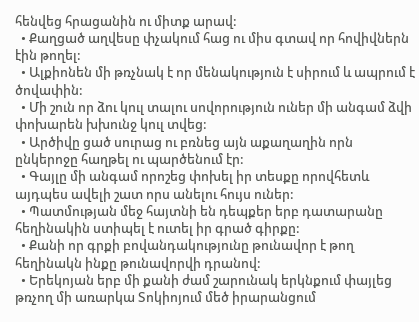հենվեց հրացանին ու միտք արավ:
  • Քաղցած աղվեսը փչակում հաց ու միս գտավ որ հովիվներն էին թողել:
  • Ալքիոնեն մի թռչնակ է որ մենակություն է սիրում և ապրում է ծովափին:
  • Մի շուն որ ձու կուլ տալու սովորություն ուներ մի անգամ ձվի փոխարեն խխունջ կուլ տվեց:
  • Արծիվը ցած սուրաց ու բռնեց այն աքաղաղին որն ընկերոջը հաղթել ու պարծենում էր:
  • Գայլը մի անգամ որոշեց փոխել իր տեսքը որովհետև այդպես ավելի շատ որս անելու հույս ուներ:
  • Պատմության մեջ հայտնի են դեպքեր երբ դատարանը հեղինակին ստիպել է ուտել իր գրած գիրքը:
  • Քանի որ գրքի բովանդակությունը թունավոր է թող հեղինակն ինքը թունավորվի դրանով:
  • Երեկոյան երբ մի քանի ժամ շարունակ երկնքում փայլեց թռչող մի առարկա Տոկիոյում մեծ իրարանցում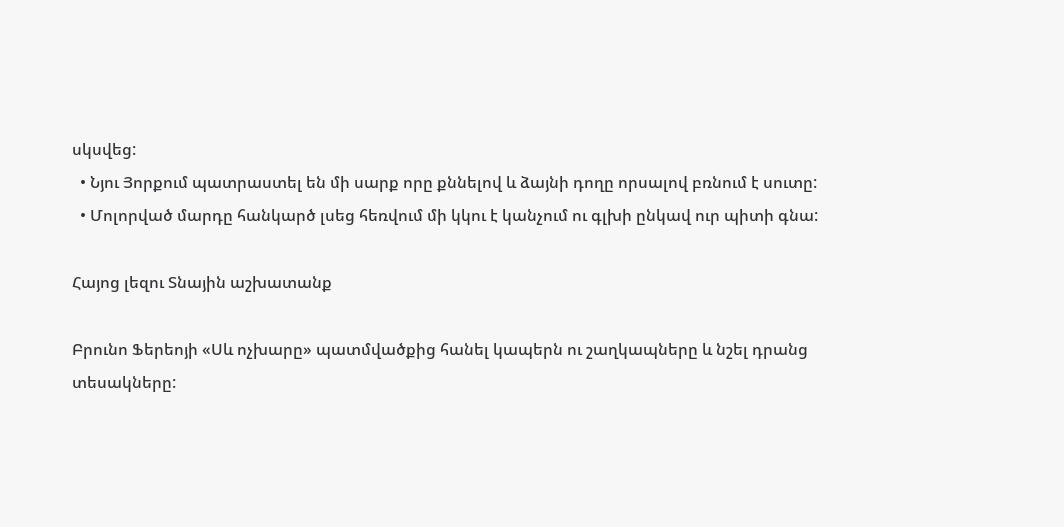սկսվեց:
  • Նյու Յորքում պատրաստել են մի սարք որը քննելով և ձայնի դողը որսալով բռնում է սուտը:
  • Մոլորված մարդը հանկարծ լսեց հեռվում մի կկու է կանչում ու գլխի ընկավ ուր պիտի գնա:

Հայոց լեզու Տնային աշխատանք

Բրունո Ֆերեոյի «Սև ոչխարը» պատմվածքից հանել կապերն ու շաղկապները և նշել դրանց տեսակները: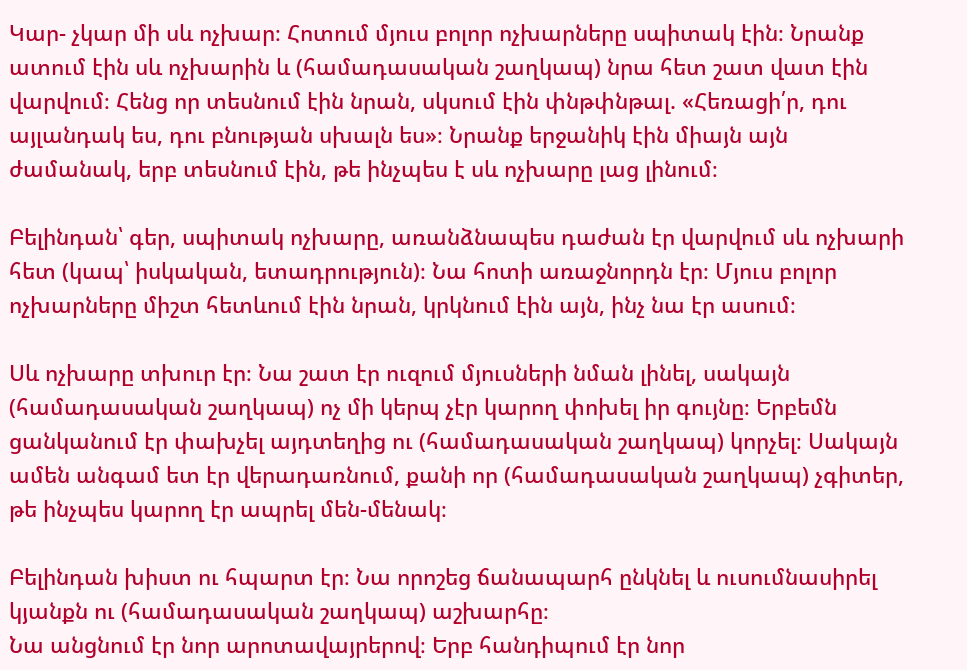Կար- չկար մի սև ոչխար։ Հոտում մյուս բոլոր ոչխարները սպիտակ էին։ Նրանք ատում էին սև ոչխարին և (համադասական շաղկապ) նրա հետ շատ վատ էին վարվում։ Հենց որ տեսնում էին նրան, սկսում էին փնթփնթալ. «Հեռացի՛ր, դու այլանդակ ես, դու բնության սխալն ես»։ Նրանք երջանիկ էին միայն այն ժամանակ, երբ տեսնում էին, թե ինչպես է սև ոչխարը լաց լինում։

Բելինդան՝ գեր, սպիտակ ոչխարը, առանձնապես դաժան էր վարվում սև ոչխարի հետ (կապ՝ իսկական, ետադրություն)։ Նա հոտի առաջնորդն էր։ Մյուս բոլոր ոչխարները միշտ հետևում էին նրան, կրկնում էին այն, ինչ նա էր ասում։

Սև ոչխարը տխուր էր։ Նա շատ էր ուզում մյուսների նման լինել, սակայն (համադասական շաղկապ) ոչ մի կերպ չէր կարող փոխել իր գույնը։ Երբեմն ցանկանում էր փախչել այդտեղից ու (համադասական շաղկապ) կորչել։ Սակայն ամեն անգամ ետ էր վերադառնում, քանի որ (համադասական շաղկապ) չգիտեր, թե ինչպես կարող էր ապրել մեն-մենակ։

Բելինդան խիստ ու հպարտ էր։ Նա որոշեց ճանապարհ ընկնել և ուսումնասիրել կյանքն ու (համադասական շաղկապ) աշխարհը։
Նա անցնում էր նոր արոտավայրերով։ Երբ հանդիպում էր նոր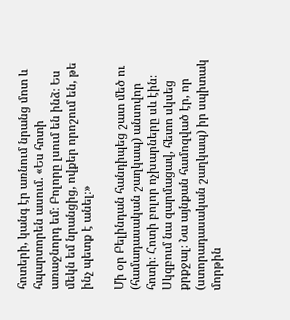հոտերի, կանգ էր առնում նրանց մոտ և հպարտորեն ասում. «Ես հոտի առաջնորդ եմ։ Բոլորը լսում են ինձ։ Ես մեկն եմ նրանցից, ովքեր որոշում են, թե ինչ պետք է անել։»

Մի օր Բելինդան հանդիպեց շատ մեծ ու (համադասական շաղկապ) անսովոր հոտի։ Հոտի բոլոր ոչխարները սև էին։ Սկզբում նա զարմացավ, հետո սկսեց քրքջալ։ Նա այնքան համոզված էր, որ (ստորադասական շաղկապ) իր սպիտակ մորթին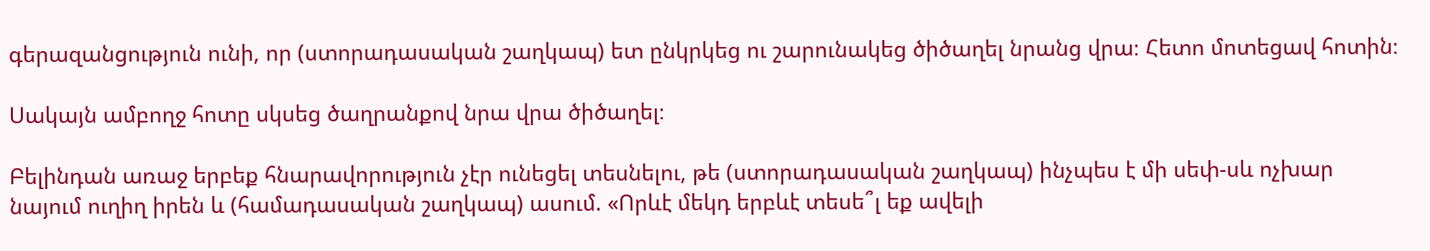գերազանցություն ունի, որ (ստորադասական շաղկապ) ետ ընկրկեց ու շարունակեց ծիծաղել նրանց վրա։ Հետո մոտեցավ հոտին։

Սակայն ամբողջ հոտը սկսեց ծաղրանքով նրա վրա ծիծաղել։

Բելինդան առաջ երբեք հնարավորություն չէր ունեցել տեսնելու, թե (ստորադասական շաղկապ) ինչպես է մի սեփ-սև ոչխար նայում ուղիղ իրեն և (համադասական շաղկապ) ասում. «Որևէ մեկդ երբևէ տեսե՞լ եք ավելի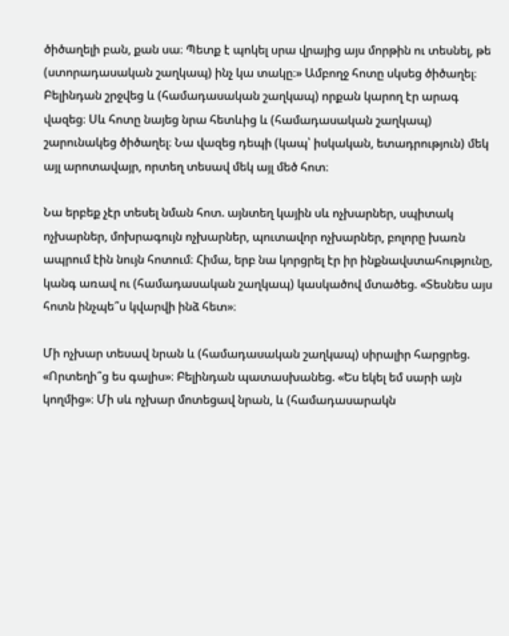ծիծաղելի բան, քան սա։ Պետք է պոկել սրա վրայից այս մորթին ու տեսնել, թե (ստորադասական շաղկապ) ինչ կա տակը։» Ամբողջ հոտը սկսեց ծիծաղել։ Բելինդան շրջվեց և (համադասական շաղկապ) որքան կարող էր արագ վազեց։ Սև հոտը նայեց նրա հետևից և (համադասական շաղկապ) շարունակեց ծիծաղել։ Նա վազեց դեպի (կապ՝ իսկական, ետադրություն) մեկ այլ արոտավայր, որտեղ տեսավ մեկ այլ մեծ հոտ։

Նա երբեք չէր տեսել նման հոտ. այնտեղ կային սև ոչխարներ, սպիտակ ոչխարներ, մոխրագույն ոչխարներ, պուտավոր ոչխարներ, բոլորը խառն ապրում էին նույն հոտում։ Հիմա, երբ նա կորցրել էր իր ինքնավստահությունը, կանգ առավ ու (համադասական շաղկապ) կասկածով մտածեց. «Տեսնես այս հոտն ինչպե՞ս կվարվի ինձ հետ»։

Մի ոչխար տեսավ նրան և (համադասական շաղկապ) սիրալիր հարցրեց. «Որտեղի՞ց ես գալիս»։ Բելինդան պատասխանեց. «Ես եկել եմ սարի այն կողմից»։ Մի սև ոչխար մոտեցավ նրան, և (համադասարակն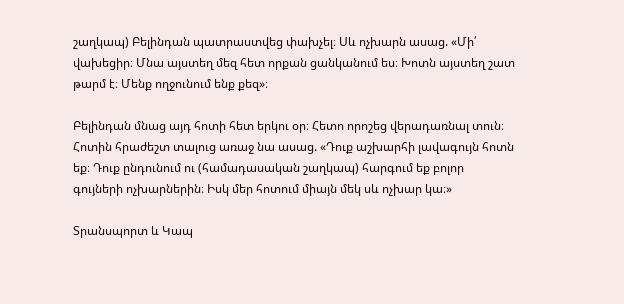շաղկապ) Բելինդան պատրաստվեց փախչել։ Սև ոչխարն ասաց. «Մի՛ վախեցիր։ Մնա այստեղ մեզ հետ որքան ցանկանում ես։ Խոտն այստեղ շատ թարմ է։ Մենք ողջունում ենք քեզ»։

Բելինդան մնաց այդ հոտի հետ երկու օր։ Հետո որոշեց վերադառնալ տուն։ Հոտին հրաժեշտ տալուց առաջ նա ասաց. «Դուք աշխարհի լավագույն հոտն եք։ Դուք ընդունում ու (համադասական շաղկապ) հարգում եք բոլոր գույների ոչխարներին։ Իսկ մեր հոտում միայն մեկ սև ոչխար կա։»

Տրանսպորտ և Կապ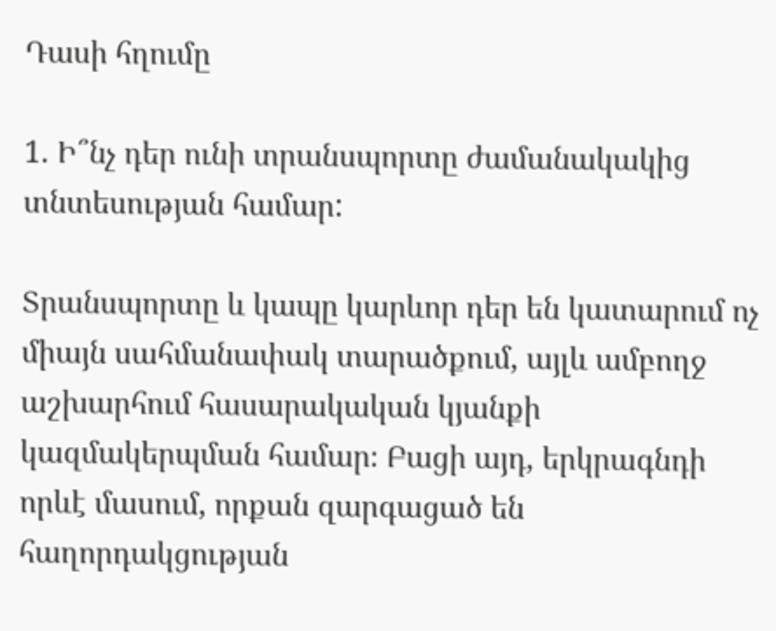Դասի հղումը

1. Ի՞նչ դեր ունի տրանսպորտը ժամանակակից տնտեսության համար:

Տրանսպորտը և կապը կարևոր դեր են կատարում ոչ միայն սահմանափակ տարածքում, այլև ամբողջ աշխարհում հասարակական կյանքի կազմակերպման համար։ Բացի այդ, երկրագնդի որևէ մասում, որքան զարգացած են հաղորդակցության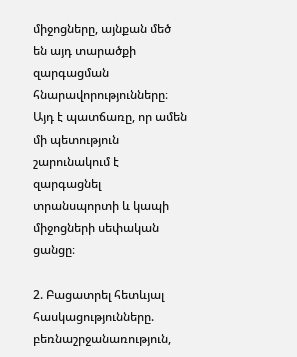միջոցները, այնքան մեծ են այդ տարածքի զարգացման հնարավորությունները։ Այդ է պատճառը, որ ամեն մի պետություն շարունակում է զարգացնել տրանսպորտի և կապի միջոցների սեփական ցանցը։

2. Բացատրել հետևյալ հասկացությունները. բեռնաշրջանառություն,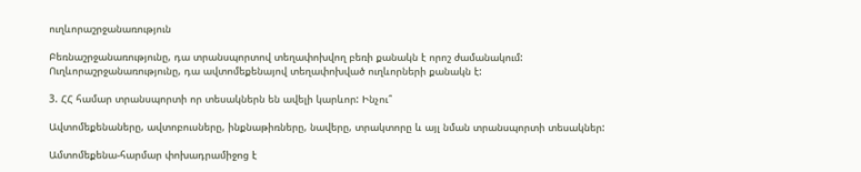ուղևորաշրջանառություն

Բեռնաշրջանառությունը, դա տրանսպորտով տեղափոխվող բեռի քանակն է որոշ ժամանակում:
Ուղևորաշրջանառությունը, դա ավտոմեքենայով տեղափոխված ուղևորների քանակն է:

3. ՀՀ համար տրանսպորտի որ տեսակներն են ավելի կարևոր: Ինչու՞

Ավտոմեքենաները, ավտոբուսները, ինքնաթիռները, նավերը, տրակտորը և այլ նման տրանսպորտի տեսակներ:

Ամտոմեքենա-հարմար փոխադրամիջոց է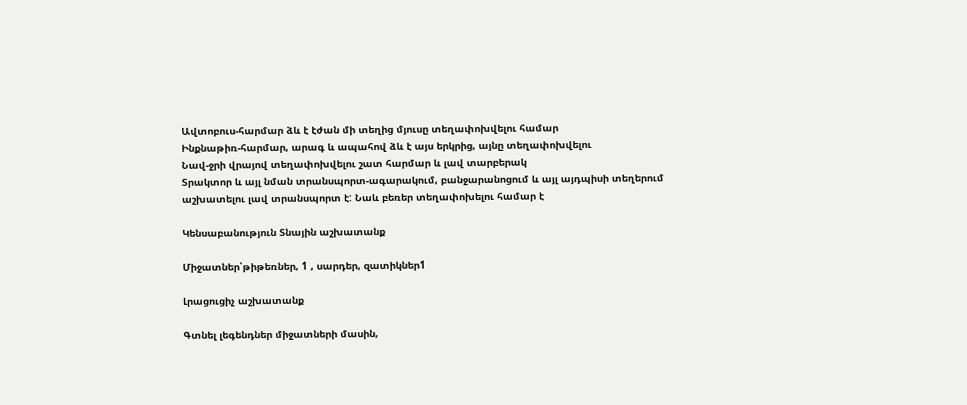Ավտոբուս-հարմար ձև է էժան մի տեղից մյուսը տեղափոխվելու համար
Ինքնաթիռ-հարմար, արագ և ապահով ձև է այս երկրից, այնը տեղափոխվելու
Նավ-ջրի վրայով տեղափոխվելու շատ հարմար և լավ տարբերակ
Տրակտոր և այլ նման տրանսպորտ-ագարակում, բանջարանոցում և այլ այդպիսի տեղերում աշխատելու լավ տրանսպորտ է: Նաև բեռեր տեղափոխելու համար է

Կենսաբանություն Տնային աշխատանք

Միջատներ՝թիթեռներ, 1 , սարդեր, զատիկներ1

Լրացուցիչ աշխատանք

Գտնել լեգենդներ միջատների մասին,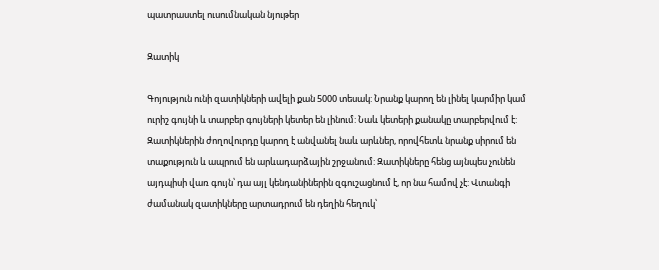պատրաստել ուսումնական նյութեր

Զատիկ

Գոյություն ունի զատիկների ավելի քան 5000 տեսակ: Նրանք կարող են լինել կարմիր կամ ուրիշ գույնի և տարբեր գույների կետեր են լինում: Նաև կետերի քանակը տարբերվում է: Զատիկներին ժողովուրդը կարող է անվանել նաև արևներ, որովհետև նրանք սիրում են տաքություն և ապրում են արևադարձային շրջանում: Զատիկները հենց այնպես չունեն այդպիսի վառ գույն՝ դա այլ կենդանիներին զգուշացնում է, որ նա համով չէ: Վտանգի ժամանակ զատիկները արտադրում են դեղին հեղուկ՝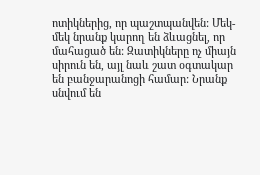ոտիկներից, որ պաշտպանվեն: Մեկ-մեկ նրանք կարող են ձևացնել, որ մահացած են: Զատիկները ոչ միայն սիրուն են, այլ նաև շատ օգտակար են բանջարանոցի համար: Նրանք սնվում են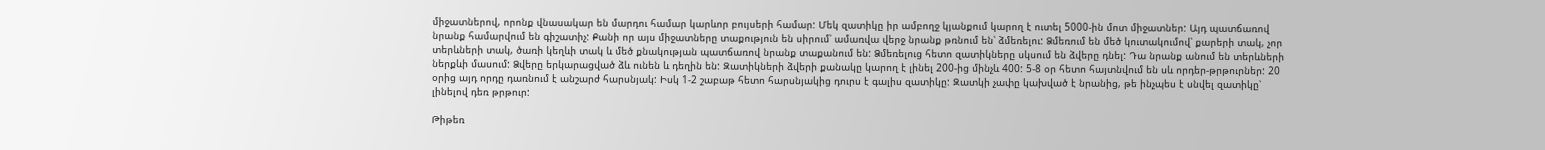միջատներով, որոնք վնասակար են մարդու համար կարևոր բույսերի համար: Մեկ զատիկը իր ամբողջ կյանքում կարող է ուտել 5000-ին մոտ միջատներ: Այդ պատճառով նրանք համարվում են գիշատիչ: Քանի որ այս միջատները տաքություն են սիրում՝ ամառվա վերջ նրանք թռնում են՝ ձմեռելու: Ձմեռում են մեծ կուտակումով՝ քարերի տակ, չոր տերևների տակ, ծառի կեղևի տակ և մեծ քնակության պատճառով նրանք տաքանում են: Ձմեռելուց հետո զատիկները սկսում են ձվերը դնել: Դա նրանք անում են տերևների ներքևի մասում: Ձվերը երկարացված ձև ունեն և դեղին են: Զատիկների ձվերի քանակը կարող է լինել 200-ից մինչև 400: 5-8 օր հետո հայտնվում են սև որդեր-թրթուրներ: 20 օրից այդ որդը դառնում է անշարժ հարսնյակ: Իսկ 1-2 շաբաթ հետո հարսնյակից դուրս է գալիս զատիկը: Զատկի չափը կախված է նրանից, թե ինչպես է սնվել զատիկը՝ լինելով դեռ թրթուր:

Թիթեռ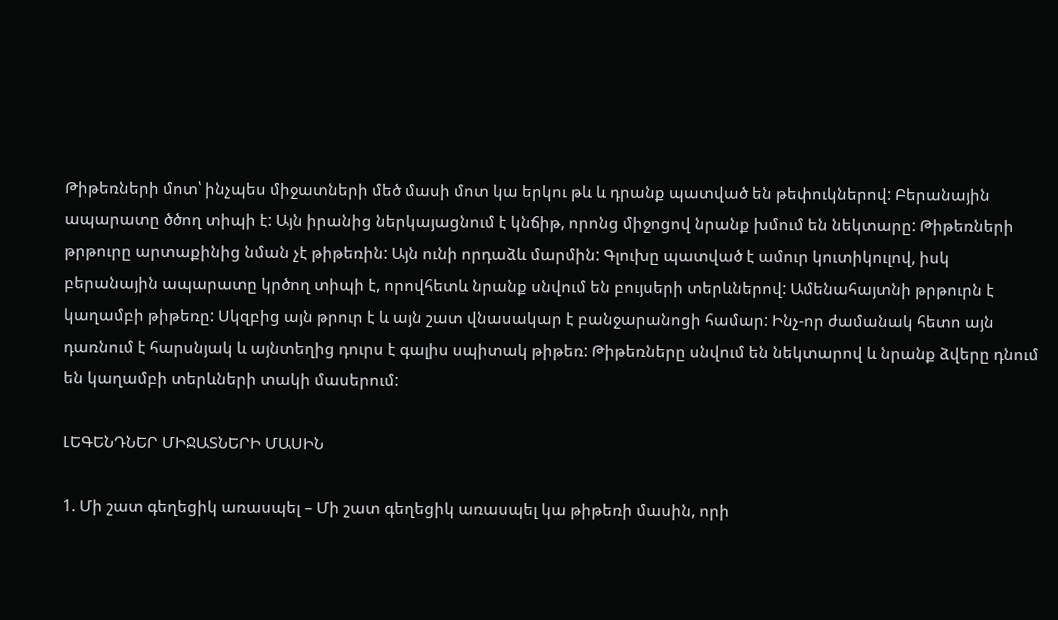Թիթեռների մոտ՝ ինչպես միջատների մեծ մասի մոտ կա երկու թև և դրանք պատված են թեփուկներով: Բերանային ապարատը ծծող տիպի է: Այն իրանից ներկայացնում է կնճիթ, որոնց միջոցով նրանք խմում են նեկտարը: Թիթեռների թրթուրը արտաքինից նման չէ թիթեռին: Այն ունի որդաձև մարմին: Գլուխը պատված է ամուր կուտիկուլով, իսկ բերանային ապարատը կրծող տիպի է, որովհետև նրանք սնվում են բույսերի տերևներով: Ամենահայտնի թրթուրն է կաղամբի թիթեռը: Սկզբից այն թրուր է և այն շատ վնասակար է բանջարանոցի համար: Ինչ-որ ժամանակ հետո այն դառնում է հարսնյակ և այնտեղից դուրս է գալիս սպիտակ թիթեռ: Թիթեռները սնվում են նեկտարով և նրանք ձվերը դնում են կաղամբի տերևների տակի մասերում:

ԼԵԳԵՆԴՆԵՐ ՄԻՋԱՏՆԵՐԻ ՄԱՍԻՆ

1. Մի շատ գեղեցիկ առասպել – Մի շատ գեղեցիկ առասպել կա թիթեռի մասին, որի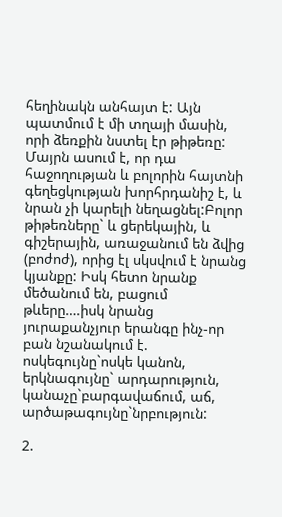հեղինակն անհայտ է: Այն պատմում է մի տղայի մասին, որի ձեռքին նստել էր թիթեռը: Մայրն ասում է, որ դա հաջողության և բոլորին հայտնի գեղեցկության խորհրդանիշ է, և նրան չի կարելի նեղացնել:Բոլոր թիթեռները` և ցերեկային, և գիշերային, առաջանում են ձվից (բոժոժ), որից էլ սկսվում է նրանց կյանքը: Իսկ հետո նրանք մեծանում են, բացում թևերը….իսկ նրանց յուրաքանչյուր երանգը ինչ-որ բան նշանակում է. ոսկեգույնը`ոսկե կանոն, երկնագույնը` արդարություն, կանաչը`բարգավաճում, աճ, արծաթագույնը`նրբություն:

2.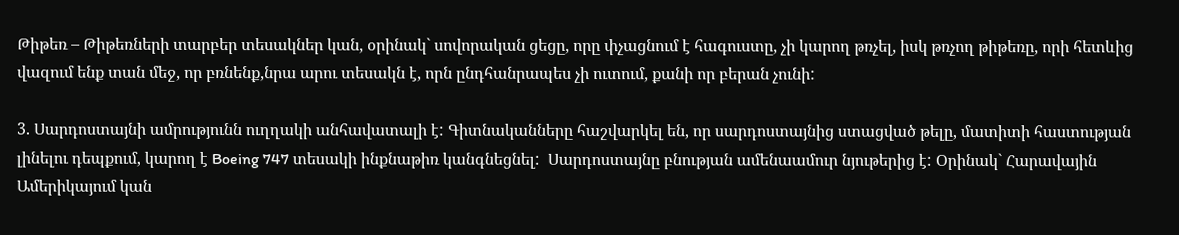Թիթեռ – Թիթեռների տարբեր տեսակներ կան, օրինակ` սովորական ցեցը, որը փչացնում է հագուստը, չի կարող թռչել, իսկ թռչող թիթեռը, որի հետևից վազում ենք տան մեջ, որ բռնենք,նրա արու տեսակն է, որն ընդհանրապես չի ուտում, քանի որ բերան չունի:

3. Սարդոստայնի ամրությունն ուղղակի անհավատալի է: Գիտնականները հաշվարկել են, որ սարդոստայնից ստացված թելը, մատիտի հաստության լինելու դեպքում, կարող է Boeing 747 տեսակի ինքնաթիռ կանգնեցնել:  Սարդոստայնը բնության ամենաամուր նյութերից է: Օրինակ` Հարավային Ամերիկայում կան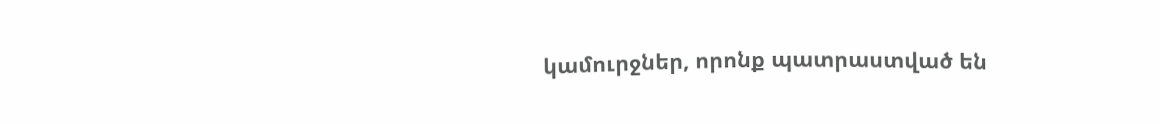կամուրջներ, որոնք պատրաստված են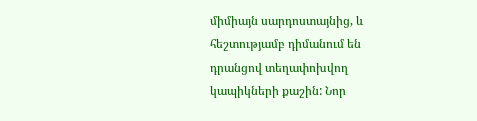միմիայն սարդոստայնից, և հեշտությամբ դիմանում են դրանցով տեղափոխվող կապիկների քաշին: Նոր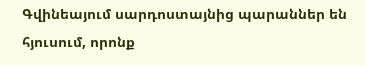Գվինեայում սարդոստայնից պարաններ են հյուսում, որոնք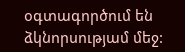օգտագործում են ձկնորսությամ մեջ: